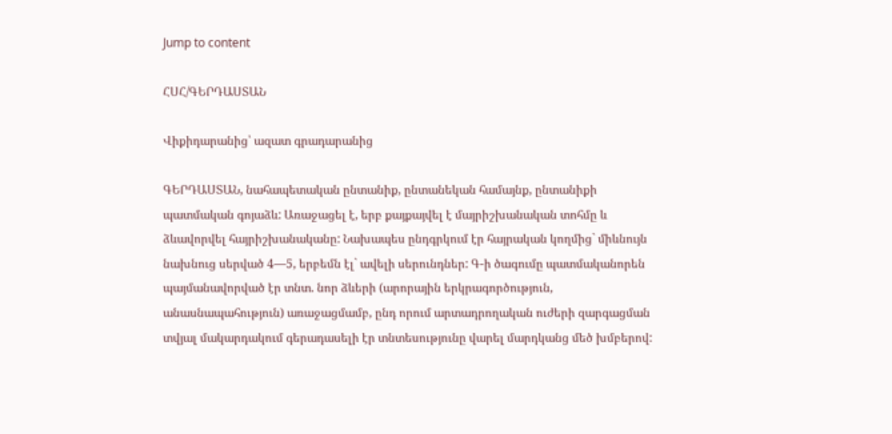Jump to content

ՀՍՀ/ԳԵՐԴԱՍՏԱՆ

Վիքիդարանից՝ ազատ գրադարանից

ԳԵՐԴԱՍՏԱՆ, նահապետական ընտանիք, ընտանեկան համայնք, ընտանիքի պատմական գոյաձև: Առաջացել է, երբ քայքայվել է մայրիշխանական տոհմը և ձևավորվել հայրիշխանականը: Նախապես ընդգրկում էր հայրական կողմից` միևնույն նախնուց սերված 4—5, երբեմն էլ` ավելի սերունդներ: Գ-ի ծագումը պատմականորեն պայմանավորված էր տնտ. նոր ձևերի (արորային երկրագործություն, անասնապահություն) առաջացմամբ, ընդ որում արտադրողական ուժերի զարգացման տվյալ մակարդակում գերադասելի էր տնտեսությունը վարել մարդկանց մեծ խմբերով: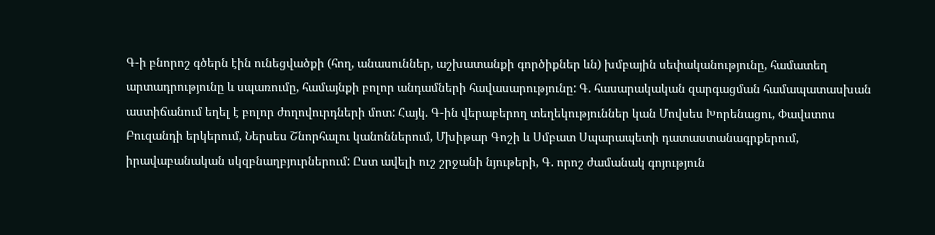Գ-ի բնորոշ գծերն էին ունեցվածքի (հող, անասուններ, աշխատանքի գործիքներ ևն) խմբային սեփականությունը, համատեղ արտադրությունը և սպառումը, համայնքի բոլոր անդամների հավասարությունը: Գ. հասարակական զարգացման համապատասխան աստիճանում եղել է բոլոր ժողովուրդների մոտ: Հայկ. Գ-ին վերաբերող տեղեկություններ կան Մովսես Խորենացու, Փավստոս Բուզանդի երկերում, Ներսես Շնորհալու կանոններում, Մխիթար Գոշի և Սմբատ Սպարապետի դատաստանագրքերում, իրավաբանական սկզբնաղբյուրներում: Ըստ ավելի ուշ շրջանի նյութերի, Գ. որոշ ժամանակ գոյություն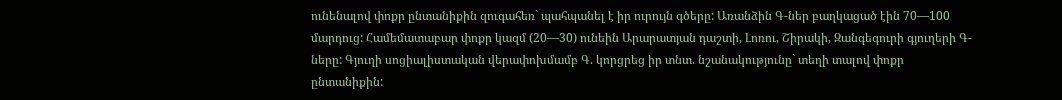ունենալով փոքր ընտանիքին զուգահեռ` պահպանել է իր ուրույն գծերը: Առանձին Գ-ներ բաղկացած էին 70—100 մարդուց: Համեմատաբար փոքր կազմ (20—30) ունեին Արարատյան դաշտի, Լոռու, Շիրակի, Զանգեգուրի գյուղերի Գ-ները: Գյուղի սոցիալիստական վերափոխմամբ Գ. կորցրեց իր տնտ. նշանակությունը` տեղի տալով փոքր ընտանիքին: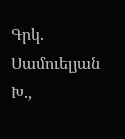Գրկ. Սամուելյան Խ.,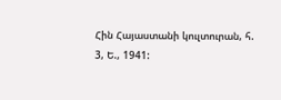Հին Հայաստանի կուլտուրան, հ. 3, Ե., 1941: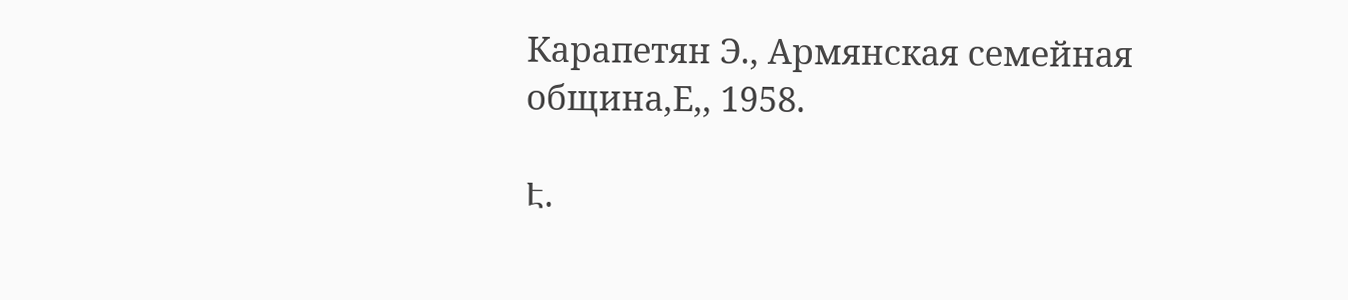Карапетян Э., Армянская семейная община,Е,, 1958.

Է.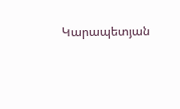Կարապետյան